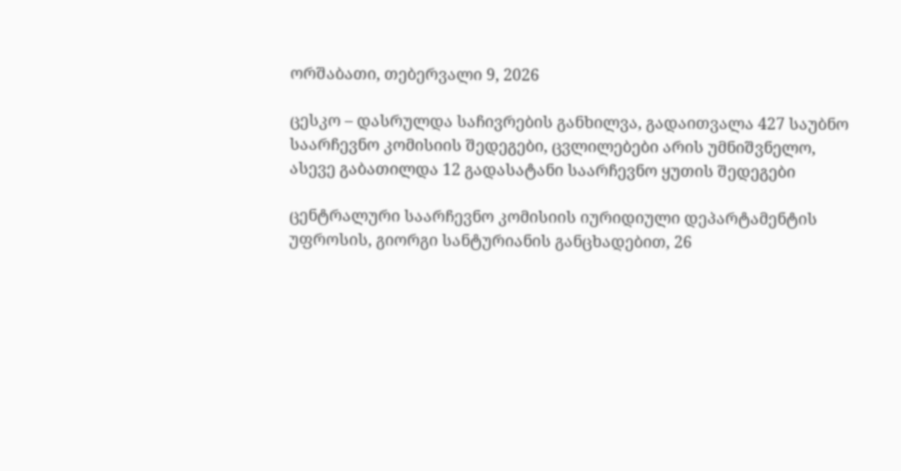ორშაბათი, თებერვალი 9, 2026

ცესკო – დასრულდა საჩივრების განხილვა, გადაითვალა 427 საუბნო საარჩევნო კომისიის შედეგები, ცვლილებები არის უმნიშვნელო, ასევე გაბათილდა 12 გადასატანი საარჩევნო ყუთის შედეგები

ცენტრალური საარჩევნო კომისიის იურიდიული დეპარტამენტის უფროსის, გიორგი სანტურიანის განცხადებით, 26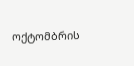ოქტომბრის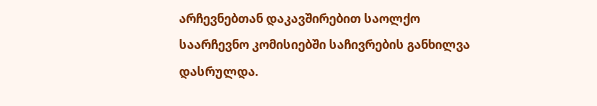არჩევნებთან დაკავშირებით საოლქო საარჩევნო კომისიებში საჩივრების განხილვა დასრულდა.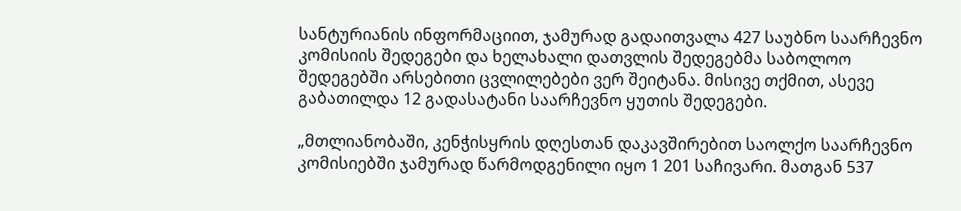სანტურიანის ინფორმაციით, ჯამურად გადაითვალა 427 საუბნო საარჩევნო კომისიის შედეგები და ხელახალი დათვლის შედეგებმა საბოლოო შედეგებში არსებითი ცვლილებები ვერ შეიტანა. მისივე თქმით, ასევე გაბათილდა 12 გადასატანი საარჩევნო ყუთის შედეგები.

„მთლიანობაში, კენჭისყრის დღესთან დაკავშირებით საოლქო საარჩევნო კომისიებში ჯამურად წარმოდგენილი იყო 1 201 საჩივარი. მათგან 537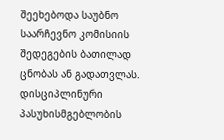შეეხებოდა საუბნო საარჩევნო კომისიის შედეგების ბათილად ცნობას ან გადათვლას. დისციპლინური პასუხისმგებლობის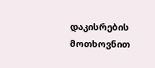დაკისრების მოთხოვნით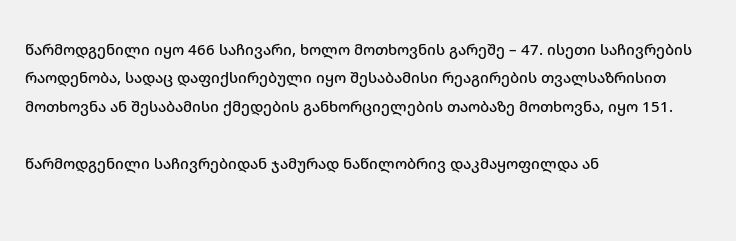წარმოდგენილი იყო 466 საჩივარი, ხოლო მოთხოვნის გარეშე – 47. ისეთი საჩივრების რაოდენობა, სადაც დაფიქსირებული იყო შესაბამისი რეაგირების თვალსაზრისით მოთხოვნა ან შესაბამისი ქმედების განხორციელების თაობაზე მოთხოვნა, იყო 151.

წარმოდგენილი საჩივრებიდან ჯამურად ნაწილობრივ დაკმაყოფილდა ან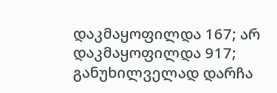დაკმაყოფილდა 167; არ დაკმაყოფილდა 917; განუხილველად დარჩა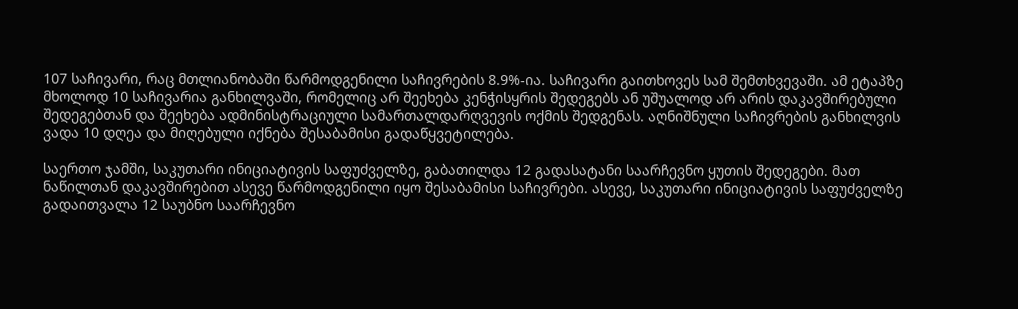107 საჩივარი, რაც მთლიანობაში წარმოდგენილი საჩივრების 8.9%-ია. საჩივარი გაითხოვეს სამ შემთხვევაში. ამ ეტაპზე მხოლოდ 10 საჩივარია განხილვაში, რომელიც არ შეეხება კენჭისყრის შედეგებს ან უშუალოდ არ არის დაკავშირებული შედეგებთან და შეეხება ადმინისტრაციული სამართალდარღვევის ოქმის შედგენას. აღნიშნული საჩივრების განხილვის ვადა 10 დღეა და მიღებული იქნება შესაბამისი გადაწყვეტილება.

საერთო ჯამში, საკუთარი ინიციატივის საფუძველზე, გაბათილდა 12 გადასატანი საარჩევნო ყუთის შედეგები. მათ ნაწილთან დაკავშირებით ასევე წარმოდგენილი იყო შესაბამისი საჩივრები. ასევე, საკუთარი ინიციატივის საფუძველზე გადაითვალა 12 საუბნო საარჩევნო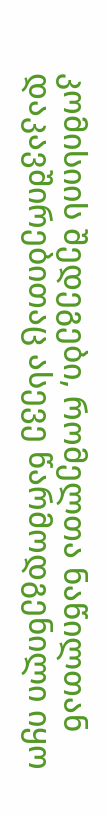კომისიის შედეგები, რომელთა ნაწილთან დაკავშირებითაც ასევე წარმოდგენილი იყო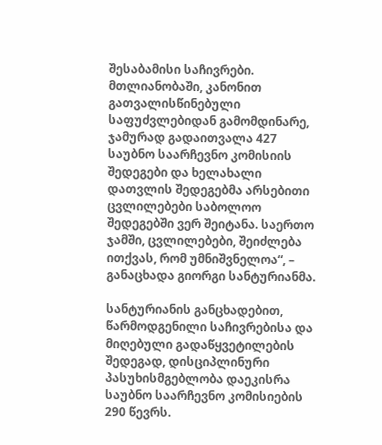შესაბამისი საჩივრები. მთლიანობაში, კანონით გათვალისწინებული საფუძვლებიდან გამომდინარე, ჯამურად გადაითვალა 427 საუბნო საარჩევნო კომისიის შედეგები და ხელახალი დათვლის შედეგებმა არსებითი ცვლილებები საბოლოო შედეგებში ვერ შეიტანა. საერთო ჯამში, ცვლილებები, შეიძლება ითქვას, რომ უმნიშვნელოა“, – განაცხადა გიორგი სანტურიანმა.

სანტურიანის განცხადებით, წარმოდგენილი საჩივრებისა და მიღებული გადაწყვეტილების შედეგად, დისციპლინური პასუხისმგებლობა დაეკისრა საუბნო საარჩევნო კომისიების 290 წევრს.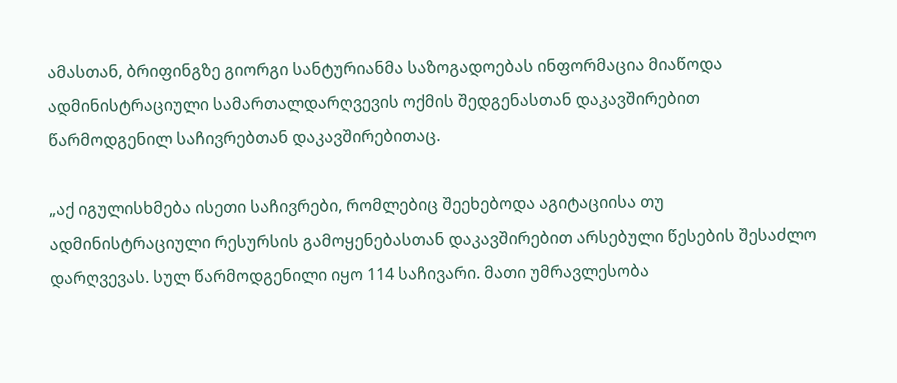ამასთან, ბრიფინგზე გიორგი სანტურიანმა საზოგადოებას ინფორმაცია მიაწოდა ადმინისტრაციული სამართალდარღვევის ოქმის შედგენასთან დაკავშირებით წარმოდგენილ საჩივრებთან დაკავშირებითაც.

„აქ იგულისხმება ისეთი საჩივრები, რომლებიც შეეხებოდა აგიტაციისა თუ ადმინისტრაციული რესურსის გამოყენებასთან დაკავშირებით არსებული წესების შესაძლო დარღვევას. სულ წარმოდგენილი იყო 114 საჩივარი. მათი უმრავლესობა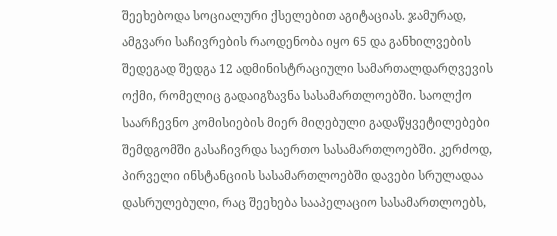შეეხებოდა სოციალური ქსელებით აგიტაციას. ჯამურად, ამგვარი საჩივრების რაოდენობა იყო 65 და განხილვების შედეგად შედგა 12 ადმინისტრაციული სამართალდარღვევის ოქმი, რომელიც გადაიგზავნა სასამართლოებში. საოლქო საარჩევნო კომისიების მიერ მიღებული გადაწყვეტილებები შემდგომში გასაჩივრდა საერთო სასამართლოებში. კერძოდ, პირველი ინსტანციის სასამართლოებში დავები სრულადაა დასრულებული, რაც შეეხება სააპელაციო სასამართლოებს,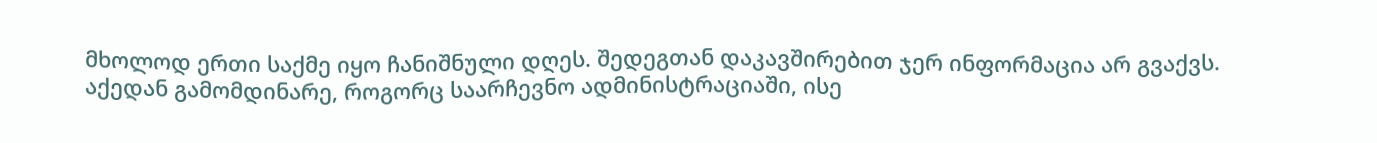მხოლოდ ერთი საქმე იყო ჩანიშნული დღეს. შედეგთან დაკავშირებით ჯერ ინფორმაცია არ გვაქვს. აქედან გამომდინარე, როგორც საარჩევნო ადმინისტრაციაში, ისე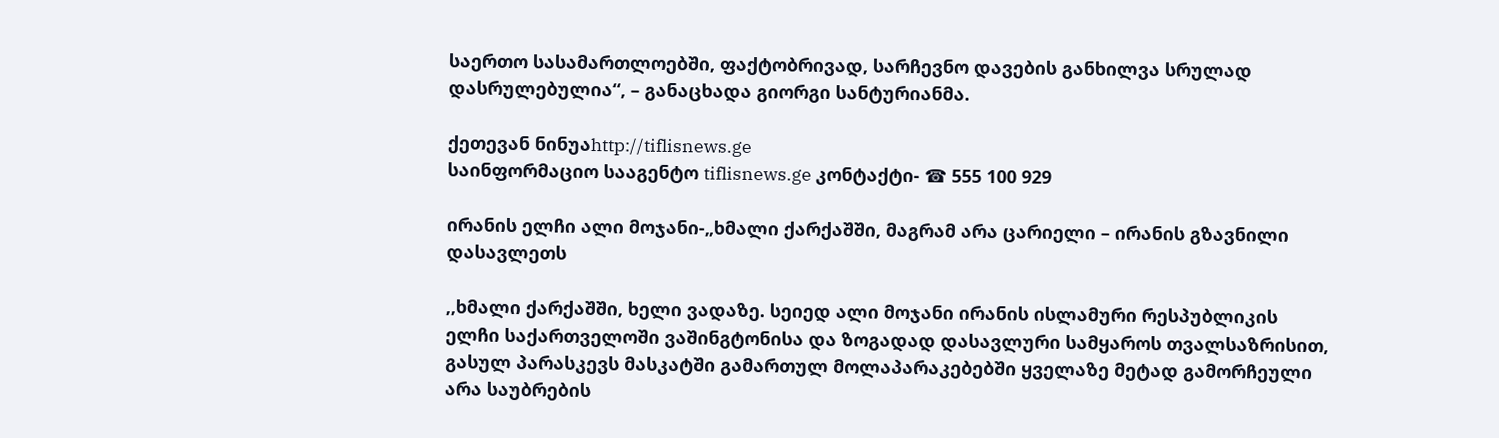საერთო სასამართლოებში, ფაქტობრივად, სარჩევნო დავების განხილვა სრულად დასრულებულია“, – განაცხადა გიორგი სანტურიანმა.

ქეთევან ნინუაhttp://tiflisnews.ge
საინფორმაციო სააგენტო tiflisnews.ge კონტაქტი- ☎ 555 100 929

ირანის ელჩი ალი მოჯანი-„ხმალი ქარქაშში, მაგრამ არა ცარიელი – ირანის გზავნილი დასავლეთს

,,ხმალი ქარქაშში, ხელი ვადაზე. სეიედ ალი მოჯანი ირანის ისლამური რესპუბლიკის ელჩი საქართველოში ვაშინგტონისა და ზოგადად დასავლური სამყაროს თვალსაზრისით, გასულ პარასკევს მასკატში გამართულ მოლაპარაკებებში ყველაზე მეტად გამორჩეული არა საუბრების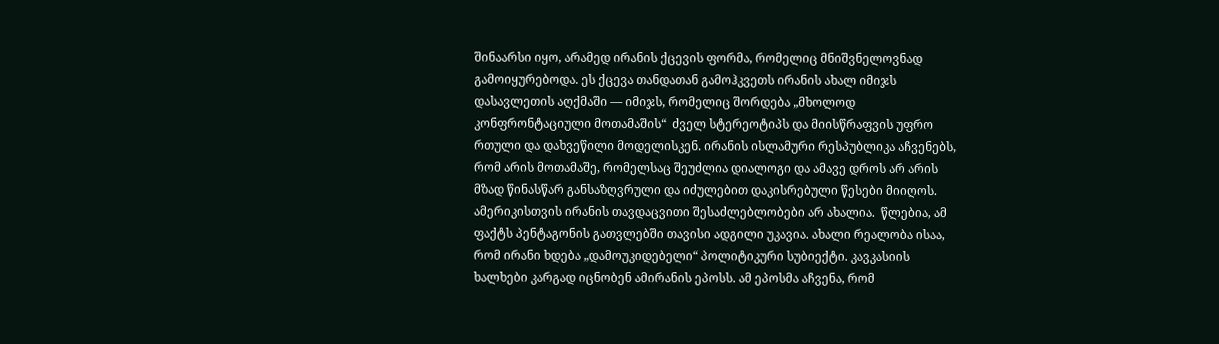შინაარსი იყო, არამედ ირანის ქცევის ფორმა, რომელიც მნიშვნელოვნად გამოიყურებოდა. ეს ქცევა თანდათან გამოჰკვეთს ირანის ახალ იმიჯს დასავლეთის აღქმაში — იმიჯს, რომელიც შორდება „მხოლოდ კონფრონტაციული მოთამაშის“  ძველ სტერეოტიპს და მიისწრაფვის უფრო რთული და დახვეწილი მოდელისკენ. ირანის ისლამური რესპუბლიკა აჩვენებს, რომ არის მოთამაშე, რომელსაც შეუძლია დიალოგი და ამავე დროს არ არის მზად წინასწარ განსაზღვრული და იძულებით დაკისრებული წესები მიიღოს. ამერიკისთვის ირანის თავდაცვითი შესაძლებლობები არ ახალია.  წლებია, ამ  ფაქტს პენტაგონის გათვლებში თავისი ადგილი უკავია. ახალი რეალობა ისაა, რომ ირანი ხდება „დამოუკიდებელი“ პოლიტიკური სუბიექტი. კავკასიის ხალხები კარგად იცნობენ ამირანის ეპოსს. ამ ეპოსმა აჩვენა, რომ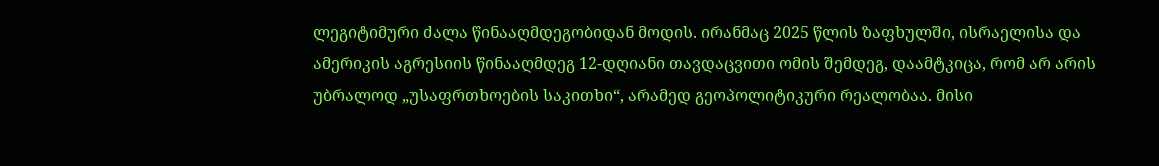ლეგიტიმური ძალა წინააღმდეგობიდან მოდის. ირანმაც 2025 წლის ზაფხულში, ისრაელისა და ამერიკის აგრესიის წინააღმდეგ 12-დღიანი თავდაცვითი ომის შემდეგ, დაამტკიცა, რომ არ არის უბრალოდ „უსაფრთხოების საკითხი“, არამედ გეოპოლიტიკური რეალობაა. მისი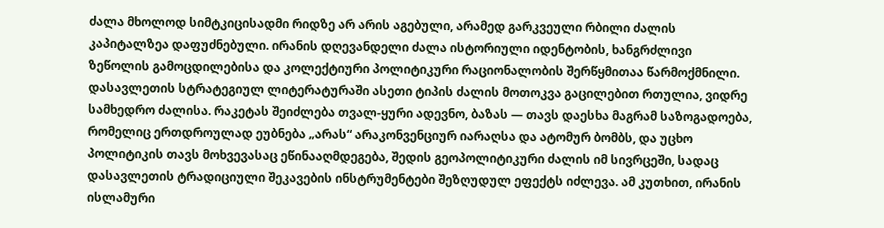ძალა მხოლოდ სიმტკიცისადმი რიდზე არ არის აგებული, არამედ გარკვეული რბილი ძალის კაპიტალზეა დაფუძნებული. ირანის დღევანდელი ძალა ისტორიული იდენტობის, ხანგრძლივი ზეწოლის გამოცდილებისა და კოლექტიური პოლიტიკური რაციონალობის შერწყმითაა წარმოქმნილი. დასავლეთის სტრატეგიულ ლიტერატურაში ასეთი ტიპის ძალის მოთოკვა გაცილებით რთულია, ვიდრე სამხედრო ძალისა. რაკეტას შეიძლება თვალ-ყური ადევნო, ბაზას — თავს დაესხა მაგრამ საზოგადოება, რომელიც ერთდროულად ეუბნება „არას“ არაკონვენციურ იარაღსა და ატომურ ბომბს, და უცხო პოლიტიკის თავს მოხვევასაც ეწინააღმდეგება, შედის გეოპოლიტიკური ძალის იმ სივრცეში, სადაც დასავლეთის ტრადიციული შეკავების ინსტრუმენტები შეზღუდულ ეფექტს იძლევა. ამ კუთხით, ირანის ისლამური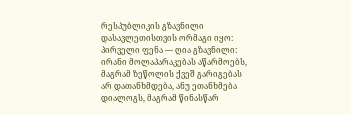რესპუბლიკის გზავნილი დასავლეთისთვის ორმაგი იყო: პირველი ფენა — ღია გზავნილი: ირანი მოლაპარაკებას აწარმოებს, მაგრამ ზეწოლის ქვეშ გარიგებას არ დათანხმდება, ანუ ეთანხმება დიალოგს, მაგრამ წინასწარ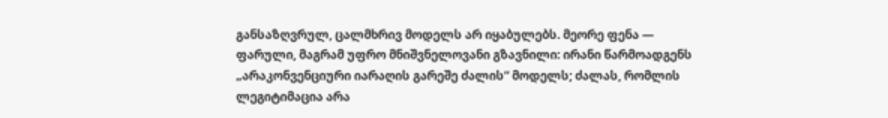განსაზღვრულ, ცალმხრივ მოდელს არ იყაბულებს. მეორე ფენა — ფარული, მაგრამ უფრო მნიშვნელოვანი გზავნილი: ირანი წარმოადგენს „არაკონვენციური იარაღის გარეშე ძალის“ მოდელს; ძალას, რომლის ლეგიტიმაცია არა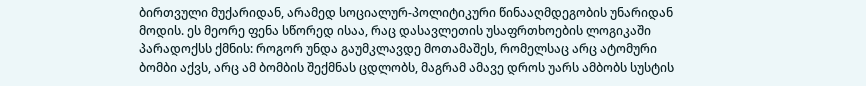ბირთვული მუქარიდან, არამედ სოციალურ-პოლიტიკური წინააღმდეგობის უნარიდან მოდის. ეს მეორე ფენა სწორედ ისაა, რაც დასავლეთის უსაფრთხოების ლოგიკაში პარადოქსს ქმნის: როგორ უნდა გაუმკლავდე მოთამაშეს, რომელსაც არც ატომური ბომბი აქვს, არც ამ ბომბის შექმნას ცდლობს, მაგრამ ამავე დროს უარს ამბობს სუსტის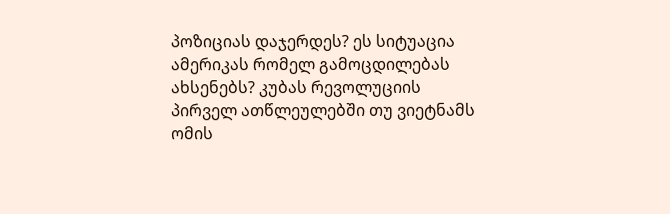პოზიციას დაჯერდეს? ეს სიტუაცია ამერიკას რომელ გამოცდილებას ახსენებს? კუბას რევოლუციის პირველ ათწლეულებში თუ ვიეტნამს ომის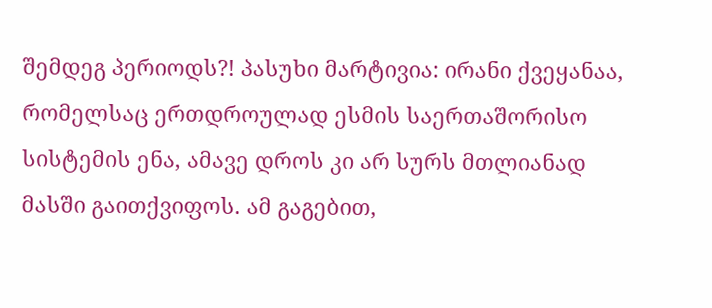შემდეგ პერიოდს?! პასუხი მარტივია: ირანი ქვეყანაა, რომელსაც ერთდროულად ესმის საერთაშორისო სისტემის ენა, ამავე დროს კი არ სურს მთლიანად მასში გაითქვიფოს. ამ გაგებით,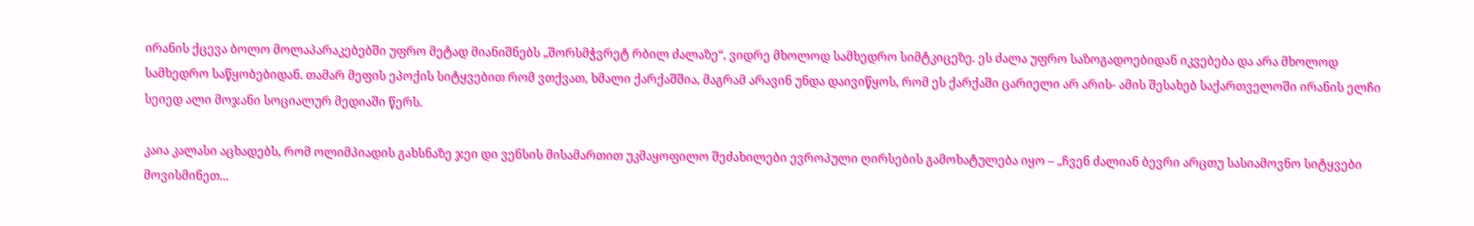ირანის ქცევა ბოლო მოლაპარაკებებში უფრო მეტად მიანიშნებს „შორსმჭვრეტ რბილ ძალაზე“, ვიდრე მხოლოდ სამხედრო სიმტკიცეზე. ეს ძალა უფრო საზოგადოებიდან იკვებება და არა მხოლოდ სამხედრო საწყობებიდან. თამარ მეფის ეპოქის სიტყვებით რომ ვთქვათ, ხმალი ქარქაშშია, მაგრამ არავინ უნდა დაივიწყოს, რომ ეს ქარქაში ცარიელი არ არის- ამის შესახებ საქართველოში ირანის ელჩი სეიედ ალი მოჯანი სოციალურ მედიაში წერს.

კაია კალასი აცხადებს, რომ ოლიმპიადის გახსნაზე ჯეი დი ვენსის მისამართით უკმაყოფილო შეძახილები ევროპული ღირსების გამოხატულება იყო – „ჩვენ ძალიან ბევრი არცთუ სასიამოვნო სიტყვები მოვისმინეთ...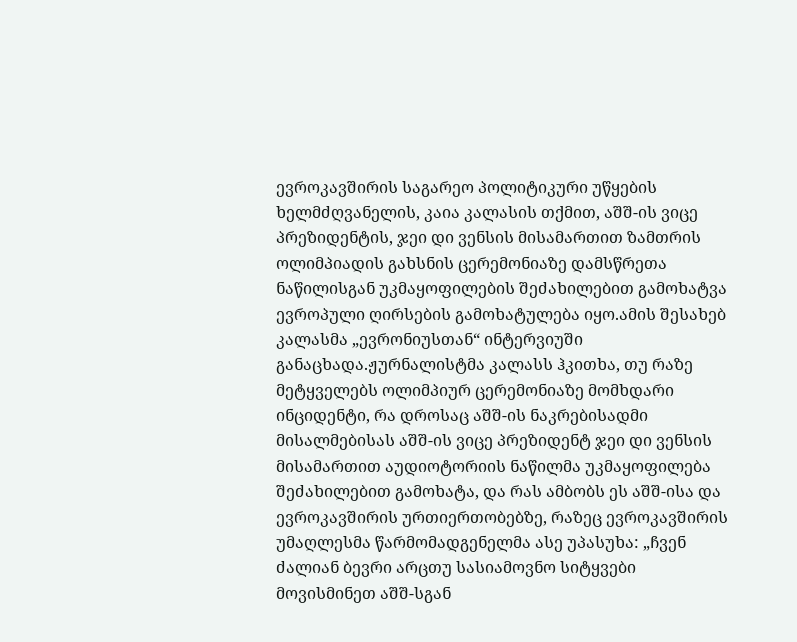ევროკავშირის საგარეო პოლიტიკური უწყების ხელმძღვანელის, კაია კალასის თქმით, აშშ-ის ვიცე პრეზიდენტის, ჯეი დი ვენსის მისამართით ზამთრის ოლიმპიადის გახსნის ცერემონიაზე დამსწრეთა ნაწილისგან უკმაყოფილების შეძახილებით გამოხატვა ევროპული ღირსების გამოხატულება იყო.ამის შესახებ კალასმა „ევრონიუსთან“ ინტერვიუში განაცხადა.ჟურნალისტმა კალასს ჰკითხა, თუ რაზე მეტყველებს ოლიმპიურ ცერემონიაზე მომხდარი ინციდენტი, რა დროსაც აშშ-ის ნაკრებისადმი მისალმებისას აშშ-ის ვიცე პრეზიდენტ ჯეი დი ვენსის მისამართით აუდიოტორიის ნაწილმა უკმაყოფილება შეძახილებით გამოხატა, და რას ამბობს ეს აშშ-ისა და ევროკავშირის ურთიერთობებზე, რაზეც ევროკავშირის უმაღლესმა წარმომადგენელმა ასე უპასუხა: „ჩვენ ძალიან ბევრი არცთუ სასიამოვნო სიტყვები მოვისმინეთ აშშ-სგან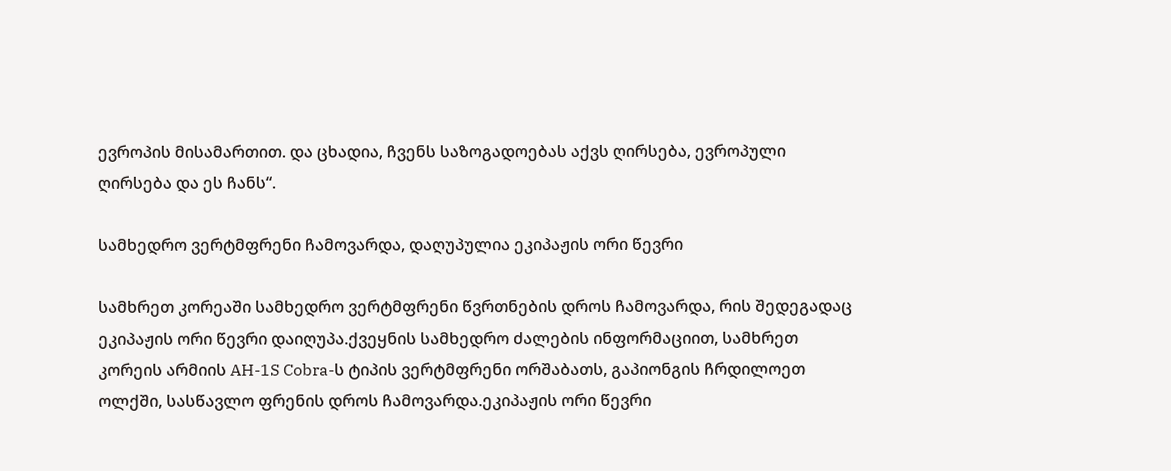ევროპის მისამართით. და ცხადია, ჩვენს საზოგადოებას აქვს ღირსება, ევროპული ღირსება და ეს ჩანს“.

სამხედრო ვერტმფრენი ჩამოვარდა, დაღუპულია ეკიპაჟის ორი წევრი

სამხრეთ კორეაში სამხედრო ვერტმფრენი წვრთნების დროს ჩამოვარდა, რის შედეგადაც ეკიპაჟის ორი წევრი დაიღუპა.ქვეყნის სამხედრო ძალების ინფორმაციით, სამხრეთ კორეის არმიის AH-1S Cobra-ს ტიპის ვერტმფრენი ორშაბათს, გაპიონგის ჩრდილოეთ ოლქში, სასწავლო ფრენის დროს ჩამოვარდა.ეკიპაჟის ორი წევრი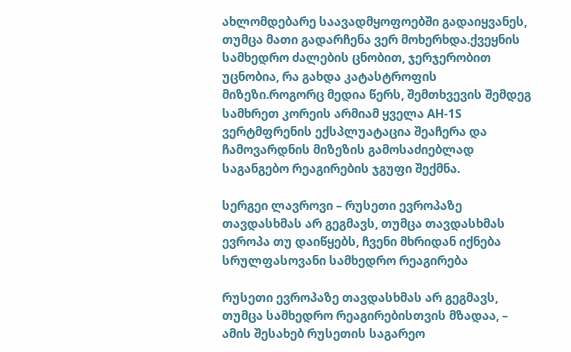ახლომდებარე საავადმყოფოებში გადაიყვანეს, თუმცა მათი გადარჩენა ვერ მოხერხდა.ქვეყნის სამხედრო ძალების ცნობით, ჯერჯერობით უცნობია, რა გახდა კატასტროფის მიზეზი.როგორც მედია წერს, შემთხვევის შემდეგ სამხრეთ კორეის არმიამ ყველა AH-1S ვერტმფრენის ექსპლუატაცია შეაჩერა და ჩამოვარდნის მიზეზის გამოსაძიებლად საგანგებო რეაგირების ჯგუფი შექმნა.

სერგეი ლავროვი – რუსეთი ევროპაზე თავდასხმას არ გეგმავს, თუმცა თავდასხმას ევროპა თუ დაიწყებს, ჩვენი მხრიდან იქნება სრულფასოვანი სამხედრო რეაგირება

რუსეთი ევროპაზე თავდასხმას არ გეგმავს, თუმცა სამხედრო რეაგირებისთვის მზადაა, – ამის შესახებ რუსეთის საგარეო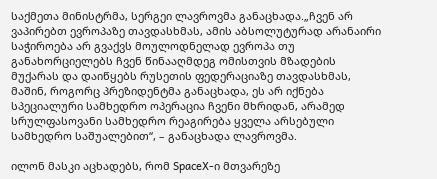საქმეთა მინისტრმა, სერგეი ლავროვმა განაცხადა.„ჩვენ არ ვაპირებთ ევროპაზე თავდასხმას, ამის აბსოლუტურად არანაირი საჭიროება არ გვაქვს მოულოდნელად ევროპა თუ განახორციელებს ჩვენ წინააღმდეგ ომისთვის მზადების მუქარას და დაიწყებს რუსეთის ფედერაციაზე თავდასხმას, მაშინ, როგორც პრეზიდენტმა განაცხადა, ეს არ იქნება სპეციალური სამხედრო ოპერაცია ჩვენი მხრიდან, არამედ სრულფასოვანი სამხედრო რეაგირება ყველა არსებული სამხედრო საშუალებით“, – განაცხადა ლავროვმა.

ილონ მასკი აცხადებს, რომ SpaceX-ი მთვარეზე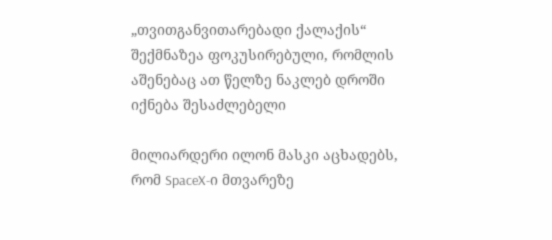„თვითგანვითარებადი ქალაქის“ შექმნაზეა ფოკუსირებული, რომლის აშენებაც ათ წელზე ნაკლებ დროში იქნება შესაძლებელი

მილიარდერი ილონ მასკი აცხადებს, რომ SpaceX-ი მთვარეზე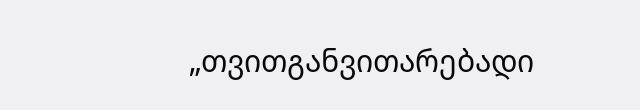„თვითგანვითარებადი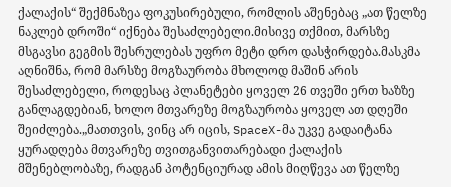ქალაქის“ შექმნაზეა ფოკუსირებული, რომლის აშენებაც „ათ წელზე ნაკლებ დროში“ იქნება შესაძლებელი.მისივე თქმით, მარსზე მსგავსი გეგმის შესრულებას უფრო მეტი დრო დასჭირდება.მასკმა აღნიშნა, რომ მარსზე მოგზაურობა მხოლოდ მაშინ არის შესაძლებელი, როდესაც პლანეტები ყოველ 26 თვეში ერთ ხაზზე განლაგდებიან, ხოლო მთვარეზე მოგზაურობა ყოველ ათ დღეში შეიძლება.„მათთვის, ვინც არ იცის, SpaceX-მა უკვე გადაიტანა ყურადღება მთვარეზე თვითგანვითარებადი ქალაქის მშენებლობაზე, რადგან პოტენციურად ამის მიღწევა ათ წელზე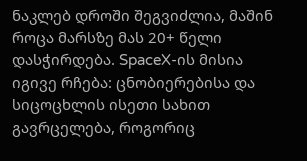ნაკლებ დროში შეგვიძლია, მაშინ როცა მარსზე მას 20+ წელი დასჭირდება. SpaceX-ის მისია იგივე რჩება: ცნობიერებისა და სიცოცხლის ისეთი სახით გავრცელება, როგორიც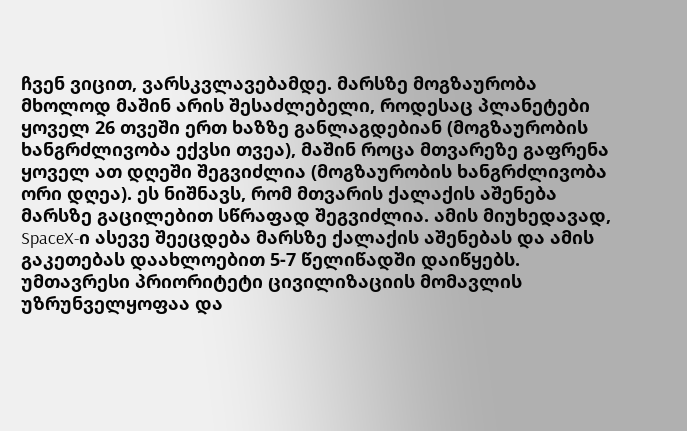ჩვენ ვიცით, ვარსკვლავებამდე. მარსზე მოგზაურობა მხოლოდ მაშინ არის შესაძლებელი, როდესაც პლანეტები ყოველ 26 თვეში ერთ ხაზზე განლაგდებიან (მოგზაურობის ხანგრძლივობა ექვსი თვეა), მაშინ როცა მთვარეზე გაფრენა ყოველ ათ დღეში შეგვიძლია (მოგზაურობის ხანგრძლივობა ორი დღეა). ეს ნიშნავს, რომ მთვარის ქალაქის აშენება მარსზე გაცილებით სწრაფად შეგვიძლია. ამის მიუხედავად, SpaceX-ი ასევე შეეცდება მარსზე ქალაქის აშენებას და ამის გაკეთებას დაახლოებით 5-7 წელიწადში დაიწყებს. უმთავრესი პრიორიტეტი ცივილიზაციის მომავლის უზრუნველყოფაა და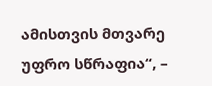ამისთვის მთვარე უფრო სწრაფია“, –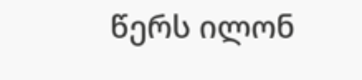წერს ილონ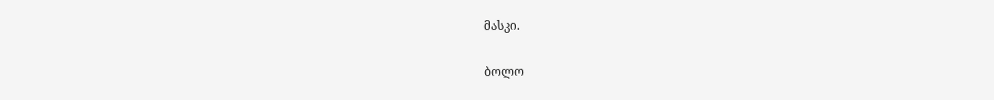მასკი.

ბოლო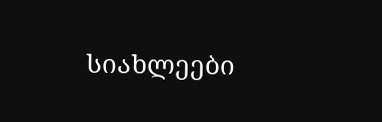სიახლეები